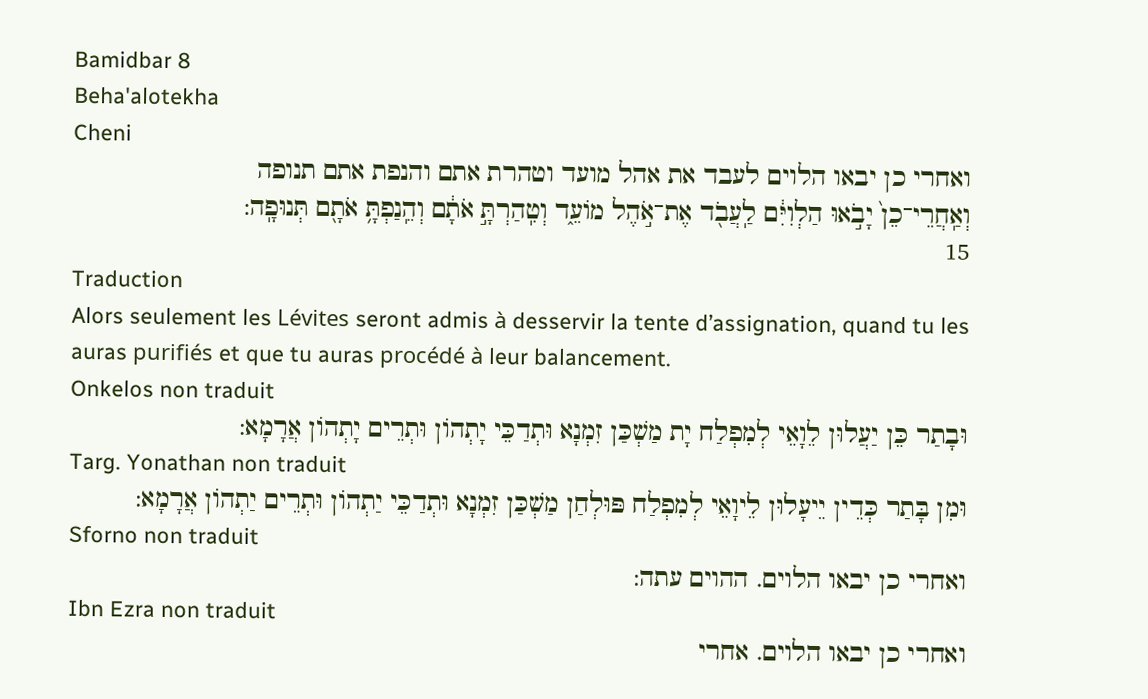Bamidbar 8
Beha'alotekha
Cheni
ואחרי כן יבאו הלוים לעבד את אהל מועד וטהרת אתם והנפת אתם תנופה
וְאַֽחֲרֵי־כֵן֙ יָבֹ֣אוּ הַלְוִיִּ֔ם לַֽעֲבֹ֖ד אֶת־אֹ֣הֶל מוֹעֵ֑ד וְטִֽהַרְתָּ֣ אֹתָ֔ם וְהֵֽנַפְתָּ֥ אֹתָ֖ם תְּנוּפָֽה:
15
Traduction
Alors seulement les Lévites seront admis à desservir la tente d’assignation, quand tu les auras purifiés et que tu auras procédé à leur balancement.
Onkelos non traduit
וּבָתַר כֵּן יַעֲלוּן לֵוָאֵי לְמִפְלַח יָת מַשְׁכַּן זִמְנָא וּתְדַכֵּי יָתְהוֹן וּתְרֵים יָתְהוֹן אֲרָמָא:
Targ. Yonathan non traduit
וּמִן בָּתַר כְּדֵין יֵיעָלוּן לֵיוָאֵי לְמִפְלַח פּוּלְחַן מַשְׁכַּן זִמְנָא וּתְדַכֵּי יַתְהוֹן וּתְרֵים יַתְהוֹן אֲרָמָא:
Sforno non traduit
ואחרי כן יבאו הלוים. ההוים עתה:
Ibn Ezra non traduit
ואחרי כן יבאו הלוים. אחרי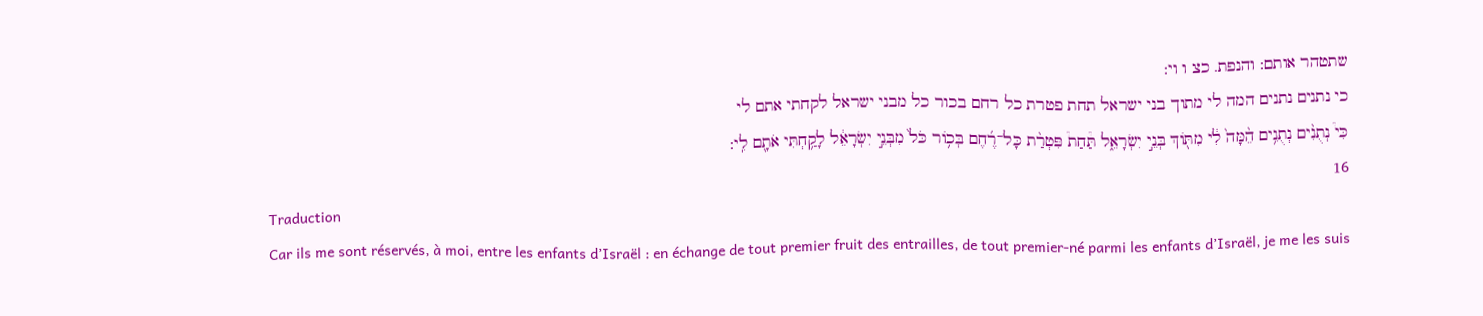שתטהר אותם: והנפת. כצ ו וי:
כי נתנים נתנים המה לי מתוך בני ישראל תחת פטרת כל רחם בכור כל מבני ישראל לקחתי אתם לי
כִּי֩ נְתֻנִ֨ים נְתֻנִ֥ים הֵ֨מָּה֙ לִ֔י מִתּ֖וֹךְ בְּנֵ֣י יִשְׂרָאֵ֑ל תַּ֩חַת֩ פִּטְרַ֨ת כָּל־רֶ֜חֶם בְּכ֥וֹר כֹּל֙ מִבְּנֵ֣י יִשְׂרָאֵ֔ל לָקַ֥חְתִּי אֹתָ֖ם לִֽי:
16
Traduction
Car ils me sont réservés, à moi, entre les enfants d’Israël : en échange de tout premier fruit des entrailles, de tout premier-né parmi les enfants d’Israël, je me les suis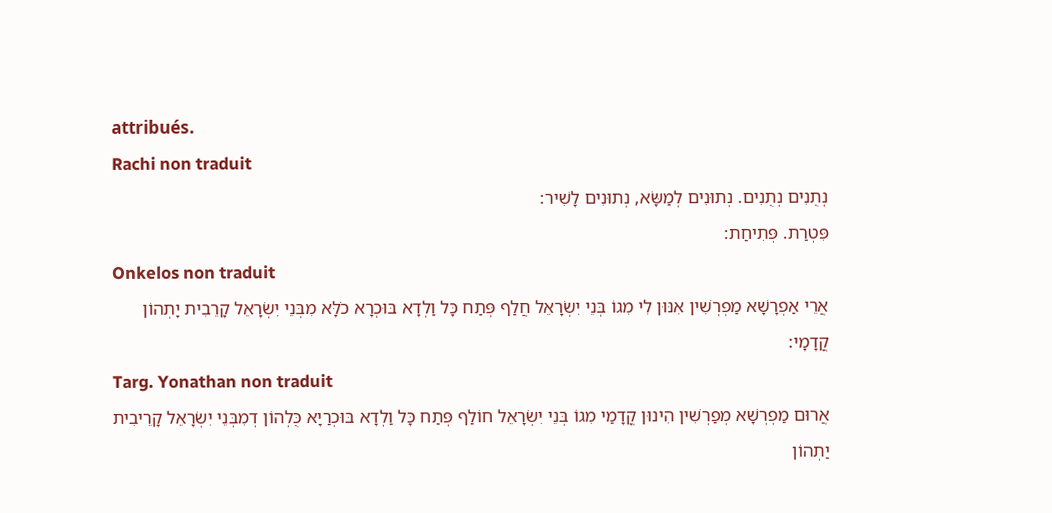attribués.
Rachi non traduit
נְתֻנִים נְתֻנִים. נְתוּנִים לְמַשָּׂא, נְתוּנִים לָשִׁיר:
פִּטְרַת. פְּתִיחַת:
Onkelos non traduit
אֲרֵי אַפְרָשָׁא מַפְרְשִׁין אִנּוּן לִי מִגוֹ בְּנֵי יִשְׂרָאֵל חֲלַף פְּתַח כָּל וַלְדָא בּוּכְרָא כֹלָּא מִבְּנֵי יִשְׂרָאֵל קָרֵבִית יָתְהוֹן קֳדָמָי:
Targ. Yonathan non traduit
אֲרוּם מַפְרְשָׁא מְפַרְשִׁין הִינוּן קֳדָמַי מִגוֹ בְּנֵי יִשְׂרָאֵל חוֹלַף פְּתַח כָּל וַלְדָא בּוּכְרַיָא כֻּלְהוֹן דְמִבְּנֵי יִשְׂרָאֵל קָרֵיבִית יַתְהוֹן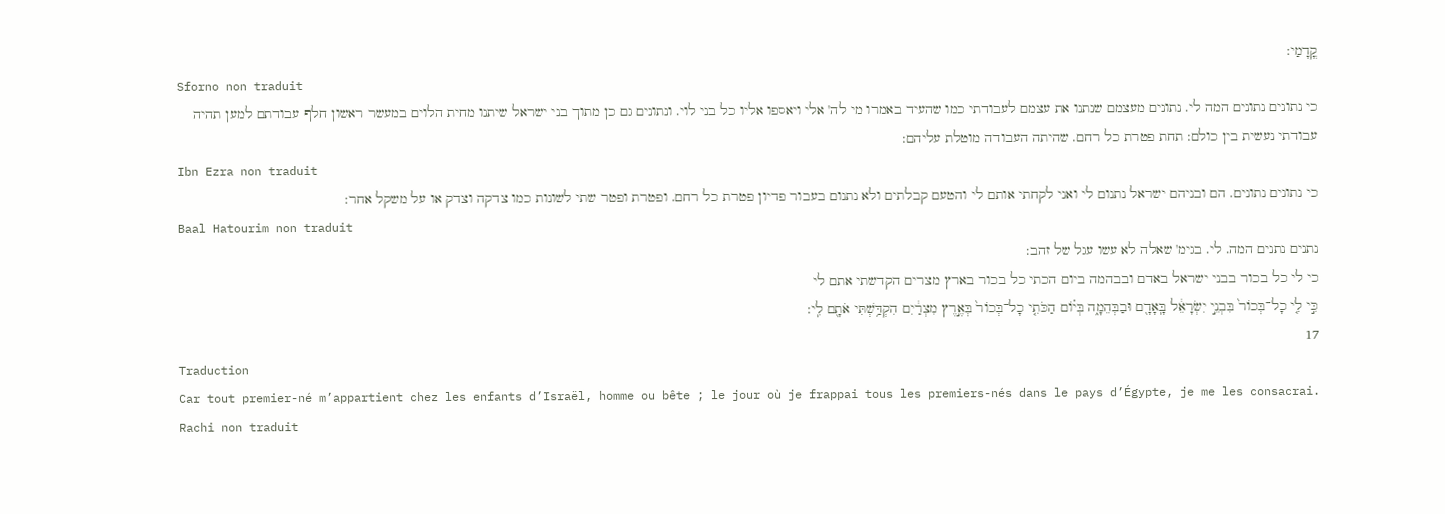קֳדָמַי:
Sforno non traduit
כי נתונים נתונים המה לי. נתונים מעצמם שנתנו את עצמם לעבודתי כמו שהעיד באמרו מי לה' אלי ויאספו אליו כל בני לוי. ונתונים גם כן מתוך בני ישראל שיתנו מחית הלוים במעשר ראשון חלף עבודתם למען תהיה עבודתי נעשית בין כולם: תחת פטרת כל רחם. שהיתה העבודה מוטלת עליהם:
Ibn Ezra non traduit
כי נתונים נתונים. הם ובניהם ישראל נתנום לי ואני לקחתי אותם לי והטעם קבלתים ולא נתנום בעבור פדיון פטרת כל רחם. ופטרת ופטר שתי לשונות כמו צדקה וצדק או על משקל אחר:
Baal Hatourim non traduit
נתנים נתנים המה. לי. בגימ' שאלה לא עשו עגל של זהב:
כי לי כל בכור בבני ישראל באדם ובבהמה ביום הכתי כל בכור בארץ מצרים הקדשתי אתם לי
כִּ֣י לִ֤י כָל־בְּכוֹר֙ בִּבְנֵ֣י יִשְׂרָאֵ֔ל בָּֽאָדָ֖ם וּבַבְּהֵמָ֑ה בְּי֗וֹם הַכֹּתִ֤י כָל־בְּכוֹר֙ בְּאֶ֣רֶץ מִצְרַ֔יִם הִקְדַּ֥שְׁתִּי אֹתָ֖ם לִֽי:
17
Traduction
Car tout premier-né m’appartient chez les enfants d’Israël, homme ou bête ; le jour où je frappai tous les premiers-nés dans le pays d’Égypte, je me les consacrai.
Rachi non traduit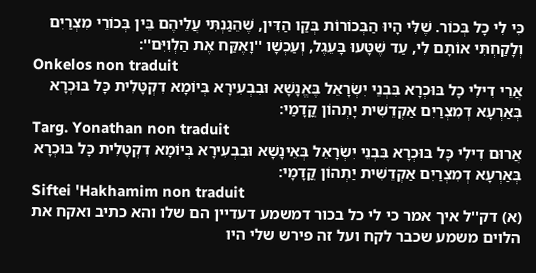כִּי לִי כָל בְּכוֹר. שֶׁלִּי הָיוּ הַבְּכוֹרוֹת בְּקַו הַדִּין, שֶׁהֵגַנְתִּי עֲלֵיהֶם בֵּין בְּכוֹרֵי מִצְרַיִם וְלָקַחְתִּי אוֹתָם לִי, עַד שֶׁטָּעוּ בָּעֵגֶל, וְעַכְשָׁו ''וָאֶקַּח אֶת הַלְוִיִּם'':
Onkelos non traduit
אֲרֵי דִילִי כָל בּוּכְרָא בִּבְנֵי יִשְׂרָאֵל בֶּאֱנָשָׁא וּבִבְעִירָא בְּיוֹמָא דִקְטָּלִית כָּל בּוּכְרָא בְּאַרְעָא דְמִצְרַיִם אַקְדֵשִׁית יָתְהוֹן קֳדָמַי:
Targ. Yonathan non traduit
אֲרוּם דִילִי כָּל בּוּכְרָא בִּבְנֵי יִשְׂרָאֵל בְּאֵינָשָׁא וּבִבְעִירָא בְּיוֹמָא דִקְטָלִית כָּל בּוּכְרָא בְּאַרְעָא דְמִצְרַיִם אַקְדֵשִׁית יַתְהוֹן קֳדָמָי:
Siftei 'Hakhamim non traduit
(א) דק''ל איך אמר כי לי כל בכור דמשמע דעדיין הם שלו והא כתיב ואקח את הלוים משמע שכבר לקח ועל זה פירש שלי היו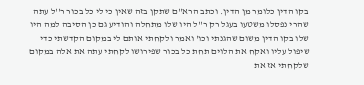בקו הדין כלומר מן הדין. וכתב הרא''ם שתקן בזה שאין כי לי כל בכור ר''ל עתה שהרי נפסלו משטעו בעגל רק ר''ל היו שלו מתחלה והודיע גם כן הסיבה למה היו שלו בקו הדין משום שהגנתי וכו' ואמר ולקחתי אותם לי במקום הקדשתי כדי שיפול עליו ואקח את הלוים תחת כל בכור שפירושו לקחתי עתה את אלה במקום שלקחתי אז את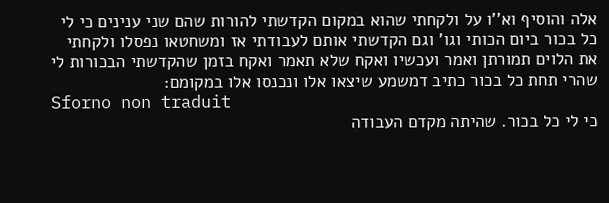אלה והוסיף וא''ו על ולקחתי שהוא במקום הקדשתי להורות שהם שני ענינים כי לי כל בכור ביום הכותי וגו' וגם הקדשתי אותם לעבודתי אז ומשחטאו נפסלו ולקחתי את הלוים תמורתן ואמר ועכשיו ואקח שלא תאמר ואקח בזמן שהקדשתי הבכורות לי שהרי תחת כל בכור כתיב דמשמע שיצאו אלו ונכנסו אלו במקומם:
Sforno non traduit
כי לי כל בכור. שהיתה מקדם העבודה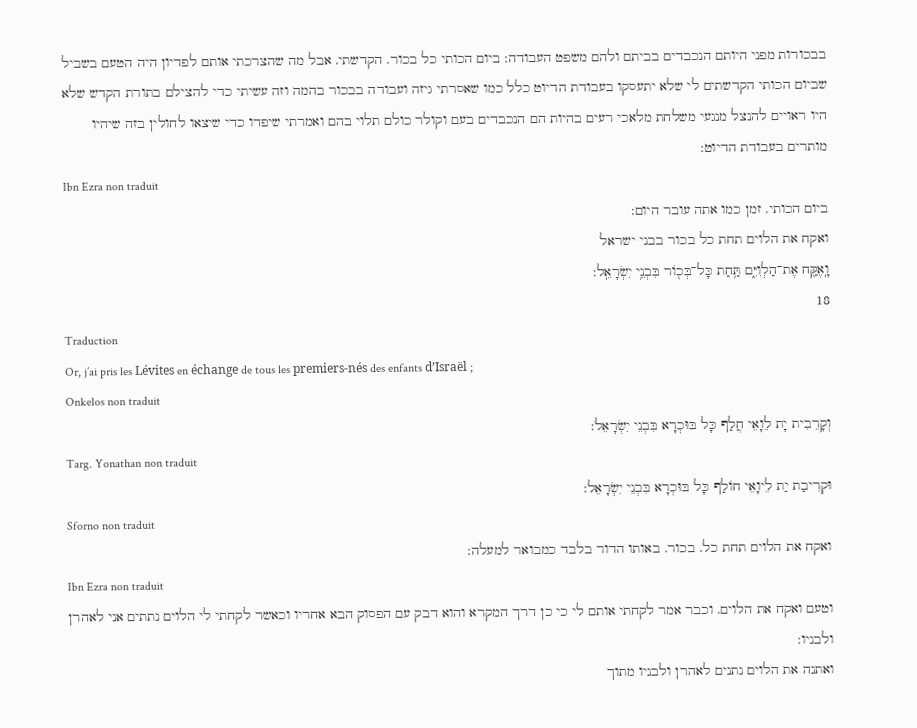בבכורות מפני היותם הנכבדים בביתם ולהם משפט העבודה: ביום הכותי כל בכור. הקדשתי. אבל מה שהצרכתי אותם לפדיון היה הטעם בשביל שביום הכותי הקדשתים לי שלא יתעסקו בעבודת הדיוט כלל כמו שאסרתי גיזה ועבודה בבכור בהמה וזה עשיתי כדי להצילם בתורת הקדש שלא היו ראויים להנצל מנגעי משלחת מלאכי רעים בהיות הם הנכבדים בעם וקולר כולם תלוי בהם ואמרתי שיפדו כדי שיצאו לחולין בזה שיהיו מותרים בעבודת הדיוט:
Ibn Ezra non traduit
ביום הכותי. זמן כמו אתה עובר היום:
ואקח את הלוים תחת כל בכור בבני ישראל
וָֽאֶקַּ֖ח אֶת־הַלְוִיִּ֑ם תַּ֥חַת כָּל־בְּכ֖וֹר בִּבְנֵ֥י יִשְׂרָאֵֽל:
18
Traduction
Or, j’ai pris les Lévites en échange de tous les premiers-nés des enfants d’Israël ;
Onkelos non traduit
וְקָרֵבִית יָת לֵוָאֵי חֲלַף כָּל בּוּכְרָא בִּבְנֵי יִשְׂרָאֵל:
Targ. Yonathan non traduit
וּקְרִיבַת יַת לֵיוָאֵי חוֹלַף כָּל בּוּכְרָא בִּבְנֵי יִשְׂרָאֵל:
Sforno non traduit
ואקח את הלוים תחת כל. בכור. באותו הדור בלבד כמבואר למעלה:
Ibn Ezra non traduit
וטעם ואקח את הלוים. וכבר אמר לקחתי אותם לי כי כן דרך המקרא והוא דבק עם הפסוק הבא אחריו וכאשר לקחתי לי הלוים נתתים אני לאהרן ולבניו:
ואתנה את הלוים נתנים לאהרן ולבניו מתוך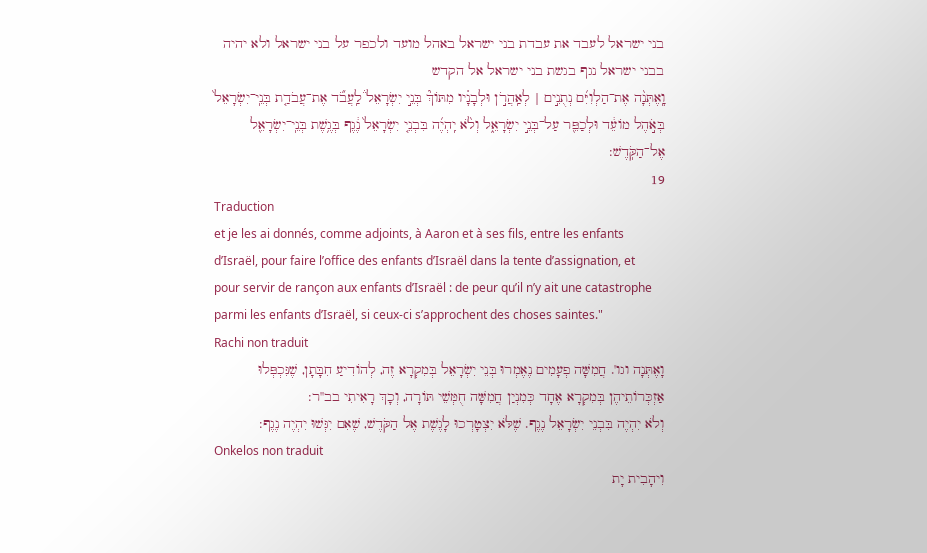בני ישראל לעבד את עבדת בני ישראל באהל מועד ולכפר על בני ישראל ולא יהיה בבני ישראל נגף בגשת בני ישראל אל הקדש
וָֽאֶתְּנָ֨ה אֶת־הַלְוִיִּ֜ם נְתֻנִ֣ים | לְאַֽהֲרֹ֣ן וּלְבָנָ֗יו מִתּוֹךְ֘ בְּנֵ֣י יִשְׂרָאֵל֒ לַֽעֲבֹ֞ד אֶת־עֲבֹדַ֤ת בְּנֵֽי־יִשְׂרָאֵל֙ בְּאֹ֣הֶל מוֹעֵ֔ד וּלְכַפֵּ֖ר עַל־בְּנֵ֣י יִשְׂרָאֵ֑ל וְלֹ֨א יִֽהְיֶ֜ה בִּבְנֵ֤י יִשְׂרָאֵל֙ נֶ֔גֶף בְּגֶ֥שֶׁת בְּנֵֽי־יִשְׂרָאֵ֖ל אֶל־הַקֹּֽדֶשׁ:
19
Traduction
et je les ai donnés, comme adjoints, à Aaron et à ses fils, entre les enfants d’Israël, pour faire l’office des enfants d’Israël dans la tente d’assignation, et pour servir de rançon aux enfants d’Israël : de peur qu’il n’y ait une catastrophe parmi les enfants d’Israël, si ceux-ci s’approchent des choses saintes."
Rachi non traduit
וָאֶתְּנָה וגו'. חֲמִשָּׁה פְעָמִים נֶאֶמְרוּ בְּנֵי יִשְׂרָאֵל בְּמִקְרָא זֶה, לְהוֹדִיעַ חִבָּתָן, שֶׁנִּכְפְּלוּ אַזְכְּרוֹתֵיהֶן בְּמִקְרָא אֶחָד כְּמִנְיַן חֲמִשָּׁה חֻמְּשֵׁי תּוֹרָה, וְכָךְ רָאִיתִי בב''ר:
וְלֹא יִהְיֶה בִּבְנֵי יִשְׂרָאֵל נֶגֶף. שֶׁלֹּא יִצְטָרְכוּ לָגֶשֶׁת אֶל הַקֹּדֶשׁ, שֶׁאִם יִגְּשׁוּ יִהְיֶה נֶגֶף:
Onkelos non traduit
וִיהָבִית יָת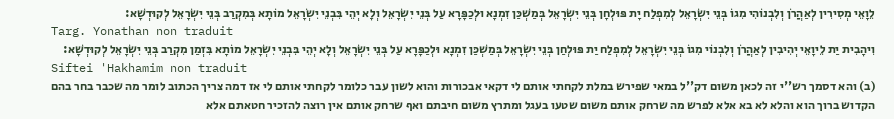לֵוָאֵי מְסִירִין לְאַהֲרֹן וְלִבְנוֹהִי מִגוֹ בְּנֵי יִשְׂרָאֵל לְמִפְלַח יָת פּוּלְחָן בְּנֵי יִשְׂרָאֵל בְּמַשְׁכַּן זִמְנָא וּלְכַפָּרָא עַל בְּנֵי יִשְׂרָאֵל וְלָא יְהֵי בִּבְנֵי יִשְׂרָאֵל מוֹתָא בְּמִקְרַב בְּנֵי יִשְׂרָאֵל לְקוּדְשָׁא:
Targ. Yonathan non traduit
וִיהָבִית יַת לֵיוָאֵי יְהִיבִין לְאַהֲרֹן וְלִבְנוֹי מִגוֹ בְּנֵי יִשְׂרָאֵל לְמִפְלַח יַת פּוּלְחַן בְּנֵי יִשְׂרָאֵל בְּמַשְׁכַּן זִמְנָא וּלְכַפָּרָא עַל בְּנֵי יִשְׂרָאֵל וְלָא יְהֵי בִּבְנֵי יִשְׂרָאֵל מוֹתָא בִּזְמַן מִקְרַב בְּנֵי יִשְׂרָאֵל לְקוּדְשָׁא:
Siftei 'Hakhamim non traduit
(ב) והא דסמך רש''י זה לכאן משום דק''ל במאי שפירש במלת לקחתי אותם לי דקאי אבכורות והוא לשון עבר כלומר לקחתי אותם לי אז דמה צריך הכתוב לומר מה שכבר בחר בהם הקדוש ברוך הוא והלא לא בא אלא לפרש מה שרחק אותם משום שטעו בעגל ומתרץ משום חיבתם ואף שרחק אותם אין רוצה להזכיר חטאתם אלא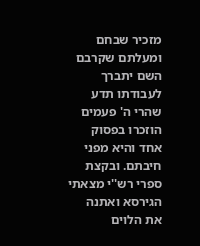מזכיר שבחם ומעלתם שקרבם השם יתברך לעבודתו תדע שהרי ה' פעמים הוזכרו בפסוק אחד והיא מפני חיבתם. ובקצת ספרי רש''י מצאתי הגירסא ואתנה את הלוים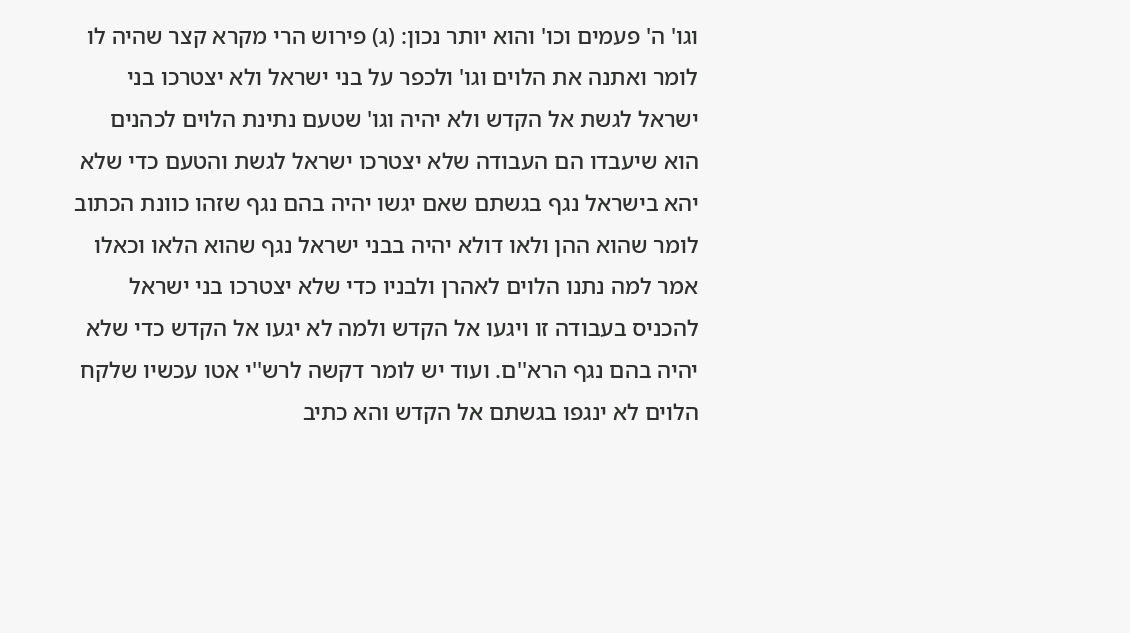וגו' ה' פעמים וכו' והוא יותר נכון: (ג) פירוש הרי מקרא קצר שהיה לו לומר ואתנה את הלוים וגו' ולכפר על בני ישראל ולא יצטרכו בני ישראל לגשת אל הקדש ולא יהיה וגו' שטעם נתינת הלוים לכהנים הוא שיעבדו הם העבודה שלא יצטרכו ישראל לגשת והטעם כדי שלא יהא בישראל נגף בגשתם שאם יגשו יהיה בהם נגף שזהו כוונת הכתוב לומר שהוא ההן ולאו דולא יהיה בבני ישראל נגף שהוא הלאו וכאלו אמר למה נתנו הלוים לאהרן ולבניו כדי שלא יצטרכו בני ישראל להכניס בעבודה זו ויגעו אל הקדש ולמה לא יגעו אל הקדש כדי שלא יהיה בהם נגף הרא''ם. ועוד יש לומר דקשה לרש''י אטו עכשיו שלקח הלוים לא ינגפו בגשתם אל הקדש והא כתיב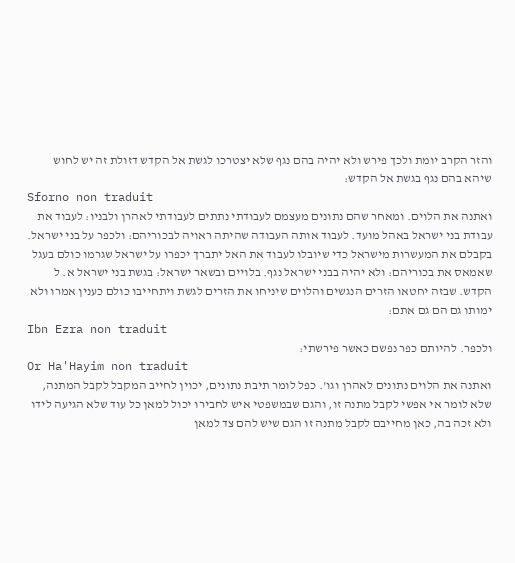והזר הקרב יומת ולכך פירש ולא יהיה בהם נגף שלא יצטרכו לגשת אל הקדש דזולת זה יש לחוש שיהא בהם נגף בגשת אל הקדש:
Sforno non traduit
ואתנה את הלוים. ומאחר שהם נתונים מעצמם לעבודתי נתתים לעבודתי לאהרן ולבניו: לעבוד את עבודת בני ישראל באהל מועד. לעבוד אותה העבודה שהיתה ראויה לבכוריהם: ולכפר על בני ישראל. בקבלם את המעשרות מישראל כדי שיובלו לעבוד את האל יתברך יכפרו על ישראל שגרמו כולם בעגל שאמאס את בכוריהם: ולא יהיה בבני ישראל נגף. בלויים ובשאר ישראל: בגשת בני ישראל א. ל הקדש. שבזה יחטאו הזרים הנגשים והלוים שיניחו את הזרים לגשת ויתחייבו כולם כענין אמרו ולא ימותו גם הם גם אתם:
Ibn Ezra non traduit
ולכפר. להיותם כפר נפשם כאשר פירשתי:
Or Ha'Hayim non traduit
ואתנה את הלוים נתונים לאהרן וגו'. כפל לומר תיבת נתונים, יכוין לחייב המקבל לקבל המתנה, שלא לומר אי אפשי לקבל מתנה זו, והגם שבמשפטי איש לחבירו יכול למאן כל עוד שלא הגיעה לידו ולא זכה בה, כאן מחייבם לקבל מתנה זו הגם שיש להם צד למאן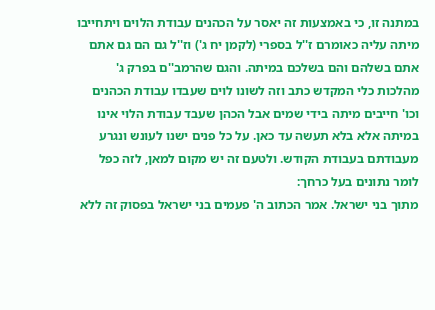במתנה זו, כי באמצעות זה יאסר על הכהנים עבודת הלוים ויתחייבו מיתה עליה כאומרם ז''ל בספרי (לקמן יח ג') וז''ל גם הם גם אתם אתם בשלהם והם בשלכם במיתה. והגם שהרמב''ם בפרק ג' מהלכות כלי המקדש כתב וזה לשונו לוים שעבדו עבודת הכהנים וכו' חייבים מיתה בידי שמים אבל הכהן שעבד עבודת הלוי אינו במיתה אלא בלא תעשה עד כאן. על כל פנים ישנו לעונש ונגרע מעבודתם בעבודת הקודש. ולטעם זה יש מקום למאן, לזה כפל לומר נתונים בעל כרחך:
מתוך בני ישראל. אמר הכתוב ה' פעמים בני ישראל בפסוק זה ללא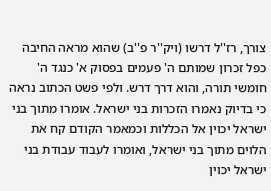צורך, רז''ל דרשו (ויק''ר פ''ב) שהוא מראה החיבה כפל זכרון שמותם ה' פעמים בפסוק א' כנגד ה' חומשי תורה, והוא דרך דרש. ולפי פשט הכתוב נראה כי בדיוק נאמרו הזכרות בני ישראל. אומרו מתוך בני ישראל יכוין אל הכללות וכמאמר הקודם קח את הלוים מתוך בני ישראל, ואומרו לעבוד עבודת בני ישראל יכוין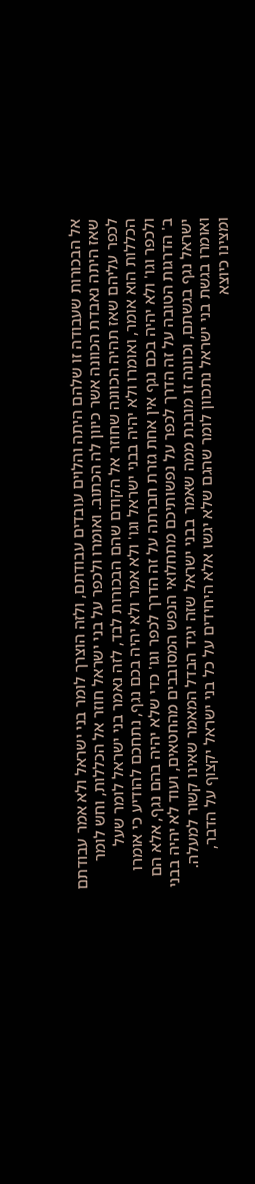אל הבכורות שעבודה זו שלהם היתה והלוים עובדים עבודתם, ולזה הוצרך לומר בני ישראל ולא אמר עבודתם שאז היתה נאבדת הכוונה אשר כיוון לה הכתוב. ואומרו ולכפר על בני ישראל חוזר אל הכללות, וחש לומר לכפר עליהם שאז תהיה הכוונה שחוזר אל הקודם שהם הבכורות לבד, לזה נאמר בני ישראל לומר שעל הכללות הוא אומר, ואומרו ולא יהיה בבני ישראל וגו' ולא אמר ולא יהיה בכם נגף, נתחכם להודיע כי אומרו ולכפר וגו' ולא יהיה בכם נגף אין אחת גזרת חברתה על זה הדרך לכפר וגו' כדי שלא יהיה בהם נגף, אלא הם ב' הדרגות הטובה על זה הדרך לכפר על נפשותיכם מתחלואי הנפש המסובבים מהחטאים, ועוד לא יהיה בבני ישראל נגף בגשתם, וכוונה זו מובנת ממה שאמר בבני ישראל שזה יגיד הבדל המאמר שאינו קשור למעלה. ואומרו בגשת בני ישראל נתכוון לומר שהגם שלא יגשו אלא היחידים על כל בני ישראל יקצוף על הדבר, ומצינו כיוצא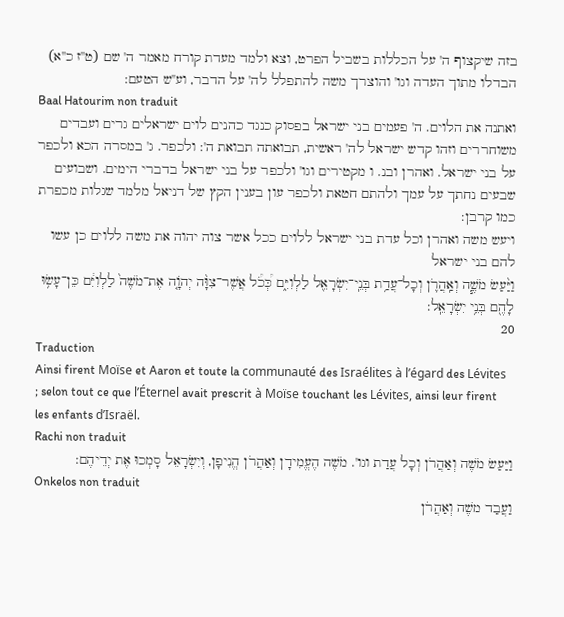בזה שיקצוף ה' על הכללות בשביל הפרט, וצא ולמד מעדת קורח מאמר ה' שם (ט''ז כ''א) הבדלו מתוך העדה וגו' והוצרך משה להתפלל לה' על הדבר, וע''ש הטעם:
Baal Hatourim non traduit
ואתנה את הלוים. ה' פעמים בני ישראל בפסוק כנגד כהנים לוים ישראלים גרים ועבדים משוחררים וזהו קדש ישראל לה' ראשית, תבואתה תבואת ה': ולכפר. ג' במסרה הכא ולכפר על בני ישראל. ואהרן ובנ. ו מקטירים וגו' ולכפר על בני ישראל בדברי הימים. ושבועים שבעים נחתך על עמך ולהתם חטאת ולכפר עון בענין הקץ של דניאל מלמד שגלות מכפרת כמו קרבן:
ויעש משה ואהרן וכל עדת בני ישראל ללוים ככל אשר צוה יהוה את משה ללוים כן עשו להם בני ישראל
וַיַּ֨עַשׂ מֹשֶׁ֧ה וְאַֽהֲרֹ֛ן וְכָל־עֲדַ֥ת בְּנֵֽי־יִשְׂרָאֵ֖ל לַלְוִיִּ֑ם כְּ֠כֹ֠ל אֲשֶׁר־צִוָּ֨ה יְהֹוָ֤ה אֶת־מֹשֶׁה֙ לַלְוִיִּ֔ם כֵּן־עָשׂ֥וּ לָהֶ֖ם בְּנֵ֥י יִשְׂרָאֵֽל:
20
Traduction
Ainsi firent Moïse et Aaron et toute la communauté des Israélites à l’égard des Lévites ; selon tout ce que l’Éternel avait prescrit à Moïse touchant les Lévites, ainsi leur firent les enfants d’Israël.
Rachi non traduit
וַיַּעַשׂ מֹשֶׁה וְאַהֲרֹן וְכָל עֲדַת וגו'. מֹשֶׁה הֶעֱמִידָן וְאַהֲרֹן הֱנִיפָן, וְיִשְׂרָאֵל סָמְכוּ אֶת יְדֵיהֶם:
Onkelos non traduit
וַעֲבַד משֶׁה וְאַהֲרֹן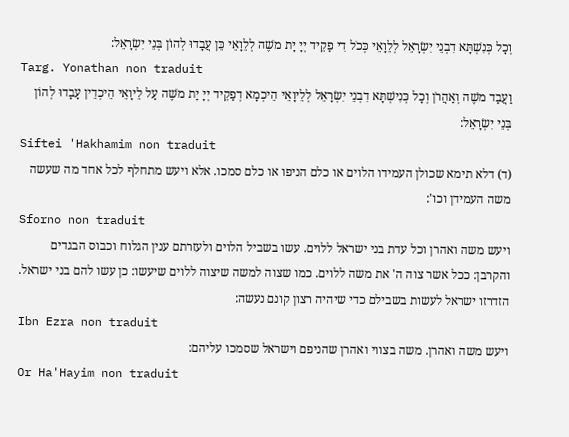וְכָל כְּנִשְׁתָּא דִבְנֵי יִשְׂרָאֵל לְלֵוָאֵי כְּכֹל דִי פַקֵיד יְיָ יָת משֶׁה לְלֵוָאֵי כֵּן עֲבָדוּ לְהוֹן בְּנֵי יִשְׂרָאֵל:
Targ. Yonathan non traduit
וַעֲבַד משֶׁה וְאַהֲרֹן וְכָל כְּנִישְׁתָּא דִבְנֵי יִשְׂרָאֵל לְלֵיוָאֵי הֵיכְמָא דְפַקֵיד יְיָ יַת משֶׁה עַל לֵיוָאֵי הֵיכְדֵין עָבָדוּ לְהוֹן בְּנֵי יִשְׂרָאֵל:
Siftei 'Hakhamim non traduit
(ד) דלא תימא שכולן העמידו הלוים או כלם הניפו או כלם סמכו. אלא ויעש מתחלף לכל אחד מה שעשה משה העמידן וכו':
Sforno non traduit
ויעש משה ואהרן וכל עדת בני ישראל ללוים. עשו בשביל הלוים ולעזרתם ענין הגלוח וכבוס הבגדים והקרבן: ככל אשר צוה ה' את משה ללוים. כמו שצוה למשה שיצוה ללוים שיעשו: כן עשו להם בני ישראל. הזדרזו ישראל לעשות בשבילם כדי שיהיה רצון קונם נעשה:
Ibn Ezra non traduit
ויעש משה ואהרן. משה בצווי ואהרן שהניפם וישראל שסמכו עליהם:
Or Ha'Hayim non traduit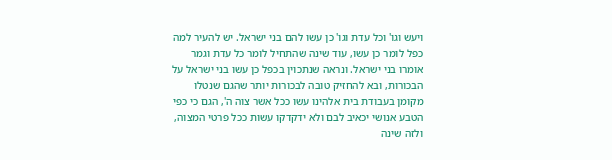ויעש וגו' וכל עדת וגו' כן עשו להם בני ישראל. יש להעיר למה כפל לומר כן עשו, עוד שינה שהתחיל לומר כל עדת וגמר אומרו בני ישראל. ונראה שנתכוין בכפל כן עשו בני ישראל על הבכורות, ובא להחזיק טובה לבכורות יותר שהגם שנטלו מקומן בעבודת בית אלהינו עשו ככל אשר צוה ה', הגם כי כפי הטבע אנושי יכאיב לבם ולא ידקדקו עשות ככל פרטי המצוה, ולזה שינה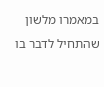במאמרו מלשון שהתחיל לדבר בו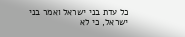כל עדת בני ישראל ואמר בני ישראל, כי לא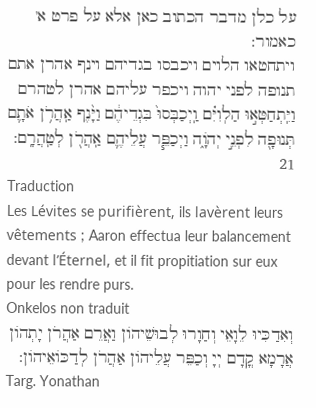על כלן מדבר הכתוב כאן אלא על פרט א' כאמור:
ויתחטאו הלוים ויכבסו בגדיהם וינף אהרן אתם תנופה לפני יהוה ויכפר עליהם אהרן לטהרם
וַיִּֽתְחַטְּא֣וּ הַלְוִיִּ֗ם וַֽיְכַבְּסוּ֙ בִּגְדֵיהֶ֔ם וַיָּ֨נֶף אַֽהֲרֹ֥ן אֹתָ֛ם תְּנוּפָ֖ה לִפְנֵ֣י יְהֹוָ֑ה וַיְכַפֵּ֧ר עֲלֵיהֶ֛ם אַֽהֲרֹ֖ן לְטַֽהֲרָֽם:
21
Traduction
Les Lévites se purifièrent, ils lavèrent leurs vêtements ; Aaron effectua leur balancement devant l’Éternel, et il fit propitiation sur eux pour les rendre purs.
Onkelos non traduit
וְאִדַכִּיוּ לֵוָאֵי וְחַוָרוּ לְבוּשֵׁיהוֹן וַאֲרֵם אַהֲרֹן יָתְהוֹן אֲרָמָא קֳדָם יְיָ וְכַפֵּר עֲלֵיהוֹן אַהֲרֹן לְדַכּוֹאֵיהוֹן:
Targ. Yonathan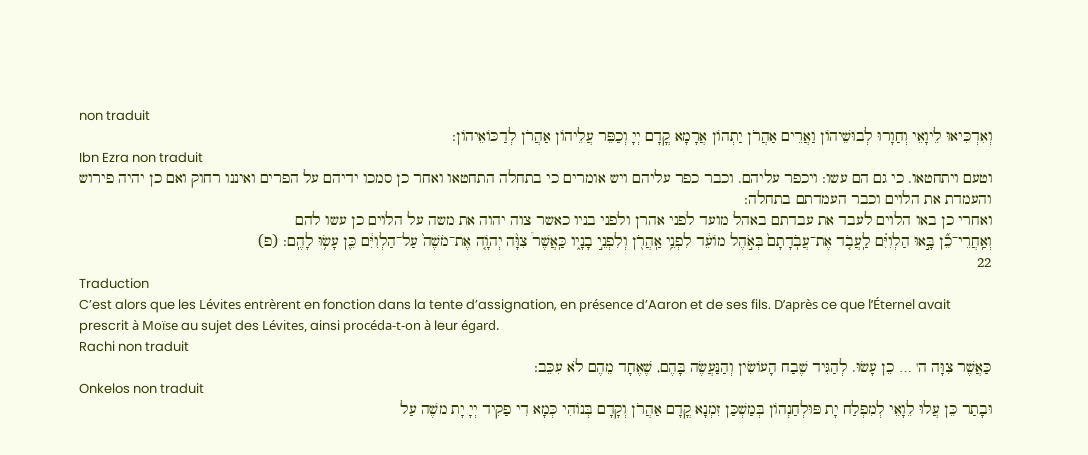non traduit
וְאִדְכִּיאוּ לֵיוָאֵי וְחַוָרוּ לְבוּשֵׁיהוֹן וַאֲרֵים אַהֲרֹן יַתְהוֹן אֲרָמָא קֳדָם יְיָ וְכַפֵּר עֲלֵיהוֹן אַהֲרֹן לְדַכּוֹאֵיהוֹן:
Ibn Ezra non traduit
וטעם ויתחטאו. כי גם הם עשו: ויכפר עליהם. וכבר כפר עליהם ויש אומרים כי בתחלה התחטאו ואחר כן סמכו ידיהם על הפרים ואיננו רחוק ואם כן יהיה פירוש והעמדת את הלוים וכבר העמדתם בתחלה:
ואחרי כן באו הלוים לעבד את עבדתם באהל מועד לפני אהרן ולפני בניו כאשר צוה יהוה את משה על הלוים כן עשו להם
וְאַֽחֲרֵי־כֵ֞ן בָּ֣אוּ הַלְוִיִּ֗ם לַֽעֲבֹ֤ד אֶת־עֲבֹֽדָתָם֙ בְּאֹ֣הֶל מוֹעֵ֔ד לִפְנֵ֥י אַֽהֲרֹ֖ן וְלִפְנֵ֣י בָנָ֑יו כַּֽאֲשֶׁר֩ צִוָּ֨ה יְהֹוָ֤ה אֶת־מֹשֶׁה֙ עַל־הַלְוִיִּ֔ם כֵּ֖ן עָשׂ֥וּ לָהֶֽם: (פ)
22
Traduction
C’est alors que les Lévites entrèrent en fonction dans la tente d’assignation, en présence d’Aaron et de ses fils. D’après ce que l’Éternel avait prescrit à Moïse au sujet des Lévites, ainsi procéda-t-on à leur égard.
Rachi non traduit
כַּאֲשֶׁר צִוָּה ה' … כֵן עָשׂוּ. לְהַגִּיד שֶׁבַח הָעוֹשִׂין וְהַנַּעֲשֶׂה בָּהֶם, שֶׁאֶחָד מֵהֶם לֹא עִכֵּב:
Onkelos non traduit
וּבָתַר כֵּן עֲלוּ לֵוָאֵי לְמִפְלַח יָת פּוּלְחַנְהוֹן בְּמַשְׁכַּן זִמְנָא קֳדָם אַהֲרֹן וְקָדָם בְּנוֹהִי כְּמָא דִי פַקִיד יְיָ יָת משֶׁה עַל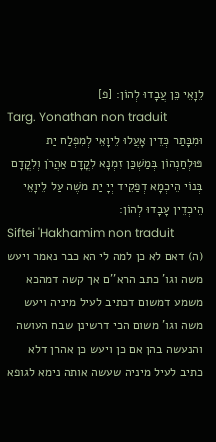לֵוָאֵי כֵּן עֲבָדוּ לְהוֹן: [פ]
Targ. Yonathan non traduit
וּמִבָּתַר כְּדֵין אָעֲלוּ לֵיוָאֵי לְמִפְלַח יַת פּוּלְחַנְהוֹן בְּמַשְׁכַּן זִמְנָא לִקֳדָם אַהֲרֹן וְלִקֳדָם בְּנוֹי הֵיכְמָא דְפַקֵיד יְיָ יַת משֶׁה עַל לֵיוָאֵי הֵיכְדֵין עָבָדוּ לְהוֹן:
Siftei 'Hakhamim non traduit
(ה) דאם לא כן למה לי הא כבר נאמר ויעש משה וגו' כתב הרא''ם אך קשה דמהכא משמע דמשום דכתיב לעיל מיניה ויעש משה וגו' משום הכי דרשינן שבח העושה והנעשה בהן אם כן ויעש כן אהרן דלא כתיב לעיל מיניה שעשה אותה נימא לגופא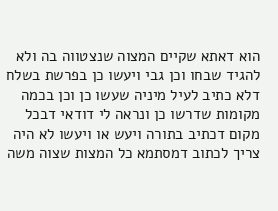הוא דאתא שקיים המצוה שנצטווה בה ולא להגיד שבחו וכן גבי ויעשו כן בפרשת בשלח דלא כתיב לעיל מיניה שעשו כן וכן בכמה מקומות שדרשו כן ונראה לי דודאי דבכל מקום דכתיב בתורה ויעש או ויעשו לא היה צריך לכתוב דמסתמא כל המצות שצוה משה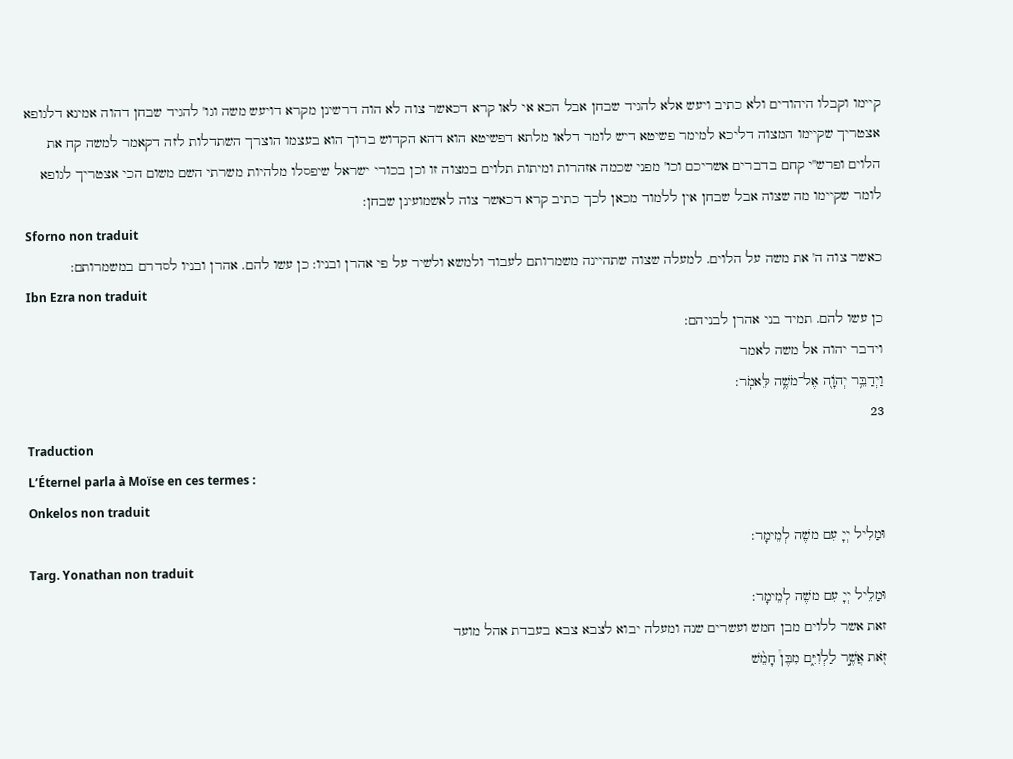קיימו וקבלו היהודים ולא כתיב ויעש אלא להגיד שבחן אבל הכא אי לאו קרא דכאשר צוה לא הוה דרשינן מקרא דויעש משה וגו' להגיד שבחן דהוה אמינא דלגופא אצטריך שקיימו המצוה דליכא למימר פשיטא דיש לומר דלאו מלתא דפשיטא הוא דהא הקדוש ברוך הוא בעצמו הוצרך השתדלות לזה דקאמר למשה קח את הלוים ופרש''י קחם בדברים אשריכם וכו' מפני שכמה אזהרות ומיתות תלוים במצוה זו וכן בכורי ישראל שיפסלו מלהיות משרתי השם משום הכי אצטריך לגופא לומר שקיימו מה שצוה אבל שבחן אין ללמוד מכאן לכך כתיב קרא דכאשר צוה לאשמועינן שבחן:
Sforno non traduit
כאשר צוה ה' את משה על הלוים. למעלה שצוה שתהיינה משמרותם לעבוד ולמשא ולשיר על פי אהרן ובניו: כן עשו להם. אהרן ובניו לסדרם במשמרותם:
Ibn Ezra non traduit
כן עשו להם. תמיד בני אהרן לבניהם:
וידבר יהוה אל משה לאמר
וַיְדַבֵּ֥ר יְהֹוָ֖ה אֶל־מֹשֶׁ֥ה לֵּאמֹֽר:
23
Traduction
L’Éternel parla à Moïse en ces termes :
Onkelos non traduit
וּמַלִיל יְיָ עִם משֶׁה לְמֵימָר:
Targ. Yonathan non traduit
וּמַלֵיל יְיָ עִם משֶׁה לְמֵימָר:
זאת אשר ללוים מבן חמש ועשרים שנה ומעלה יבוא לצבא צבא בעבדת אהל מועד
זֹ֖את אֲשֶׁ֣ר לַלְוִיִּ֑ם מִבֶּן֩ חָמֵ֨שׁ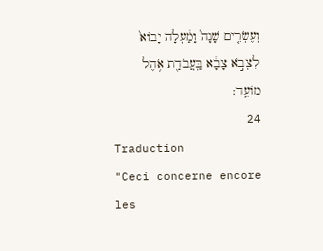וְעֶשְׂרִ֤ים שָׁנָה֙ וָמַ֔עְלָה יָבוֹא֙ לִצְבֹ֣א צָבָ֔א בַּֽעֲבֹדַ֖ת אֹ֥הֶל מוֹעֵֽד:
24
Traduction
"Ceci concerne encore les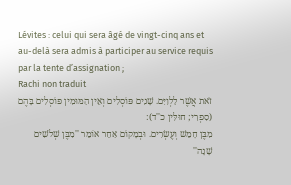Lévites : celui qui sera âgé de vingt-cinq ans et au-delà sera admis à participer au service requis par la tente d’assignation ;
Rachi non traduit
זֹאת אֲשֶׁר לַלְוִיִּם. שָׁנִים פּוֹסְלִים וְאֵין הַמּוּמִין פּוֹסְלִים בָּהֶם (סִפְרִי; חוּלִּין כ''ד):
מִבֶּן חָמֵשׁ וְעֶשְׂרִים. וּבְמָקוֹם אַחֵר אוֹמֵר ''מִבֶּן שְׁלֹשִׁים שָׁנָה''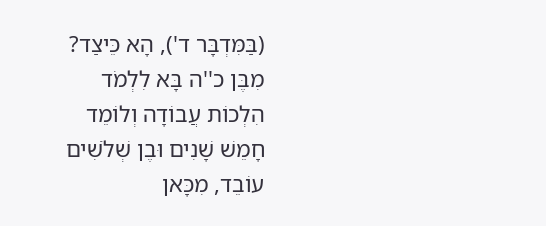(בַּמִּדְבָּר ד'), הָא כֵּיצַד? מִבֶּן כ''ה בָּא לִלְמֹד הִלְכוֹת עֲבוֹדָה וְלוֹמֵד חָמֵשׁ שָׁנִים וּבֶן שְׁלֹשִׁים עוֹבֵד, מִכָּאן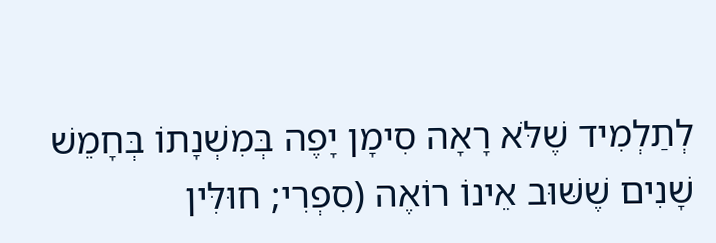לְתַלְמִיד שֶׁלֹּא רָאָה סִימָן יָפֶה בְּמִשְׁנָתוֹ בְּחָמֵשׁ שָׁנִים שֶׁשּׁוּב אֵינוֹ רוֹאֶה (סִפְרִי; חוּלִּין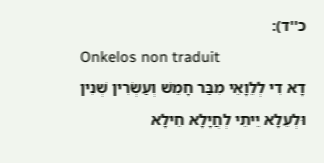כ''ד):
Onkelos non traduit
דָא דִי לְלֵוָאֵי מִבַּר חָמֵשׁ וְעַשְׂרִין שְׁנִין וּלְעֵלָא יֵיתֵי לְחֲיָלָא חֵילָא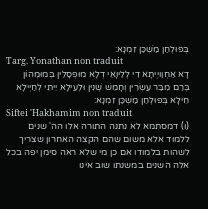בְּפוּלְחַן מַשְׁכַּן זִמְנָא:
Targ. Yonathan non traduit
דָא אַחְוַויְיתָא דִי לְלֵיוָאֵי דְלָא מוּפְסָלִין בְּמוּמְהוֹן בְּרַם מִבַּר עֶשְׂרִין וְחָמֵשׁ שְׁנִין וּלְעֵילָא יֵיתֵי לְחַיְילָא חֵילָא בְּפוּלְחַן מַשְׁכַּן זִמְנָא:
Siftei 'Hakhamim non traduit
(ו) דמסתמא לא נתנה התורה אלו הה' שנים ללמוד אלא משום שהם הקצה האחרון שצריך לשהות בלמודו אם כן מי שלא ראה סימן יפה בכל אלה השנים במשנתו שוב אינו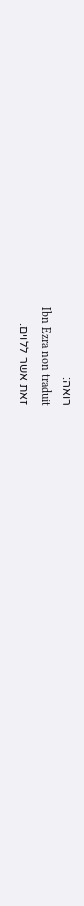רואה:
Ibn Ezra non traduit
זאת אשר ללוים.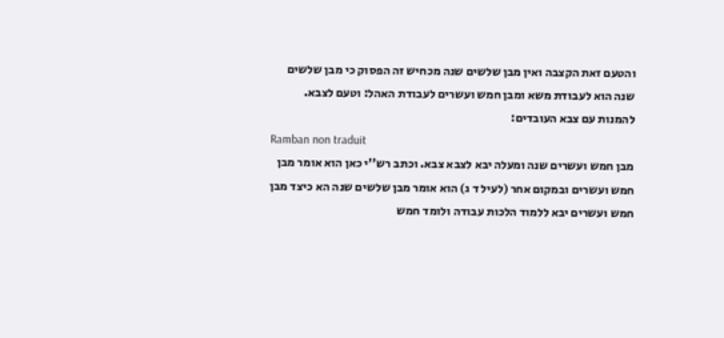והטעם זאת הקצבה ואין מבן שלשים שנה מכחיש זה הפסוק כי מבן שלשים שנה הוא לעבודת משא ומבן חמש ועשרים לעבודת האהל: וטעם לצבא. להמנות עם צבא העובדים:
Ramban non traduit
מבן חמש ועשרים שנה ומעלה יבא לצבא צבא. וכתב רש''י כאן הוא אומר מבן חמש ועשרים ובמקום אחר (לעיל ד ג) הוא אומר מבן שלשים שנה הא כיצד מבן חמש ועשרים יבא ללמוד הלכות עבודה ולומד חמש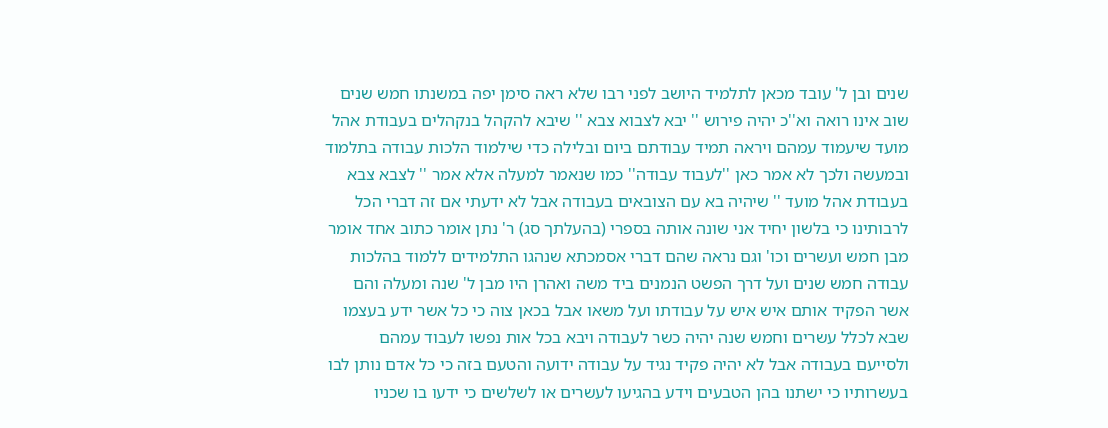שנים ובן ל' עובד מכאן לתלמיד היושב לפני רבו שלא ראה סימן יפה במשנתו חמש שנים שוב אינו רואה וא''כ יהיה פירוש '' יבא לצבוא צבא '' שיבא להקהל בנקהלים בעבודת אהל מועד שיעמוד עמהם ויראה תמיד עבודתם ביום ובלילה כדי שילמוד הלכות עבודה בתלמוד ובמעשה ולכך לא אמר כאן ''לעבוד עבודה'' כמו שנאמר למעלה אלא אמר '' לצבא צבא בעבודת אהל מועד '' שיהיה בא עם הצובאים בעבודה אבל לא ידעתי אם זה דברי הכל לרבותינו כי בלשון יחיד אני שונה אותה בספרי (בהעלתך סג) ר' נתן אומר כתוב אחד אומר מבן חמש ועשרים וכו' וגם נראה שהם דברי אסמכתא שנהגו התלמידים ללמוד בהלכות עבודה חמש שנים ועל דרך הפשט הנמנים ביד משה ואהרן היו מבן ל' שנה ומעלה והם אשר הפקיד אותם איש איש על עבודתו ועל משאו אבל בכאן צוה כי כל אשר ידע בעצמו שבא לכלל עשרים וחמש שנה יהיה כשר לעבודה ויבא בכל אות נפשו לעבוד עמהם ולסייעם בעבודה אבל לא יהיה פקיד נגיד על עבודה ידועה והטעם בזה כי כל אדם נותן לבו בעשרותיו כי ישתנו בהן הטבעים וידע בהגיעו לעשרים או לשלשים כי ידעו בו שכניו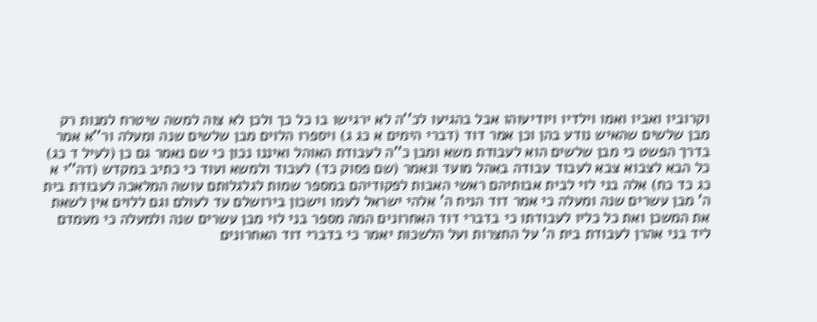וקרוביו ואביו ואמו וילדיו ויודיעוהו אבל בהגיעו לכ''ה לא ירגישו בו כל כך ולכן לא צוה למשה שיטרח למנות רק מבן שלשים שהאיש נודע בהן וכן אמר דוד (דברי הימים א כג ג) ויספרו הלוים מבן שלשים שנה ומעלה ור''א אמר בדרך הפשט כי מבן שלשים הוא לעבודת משא ומבן כ''ה לעבודת האוהל ואיננו נכון כי שם נאמר גם כן (לעיל ד כג) כל הבא לצבוא צבא לעבוד עבודה באהל מועד ונאמר (שם פסוק כד) לעבוד ולמשא ועוד כי כתיב במקדש (דה''י א כג כד כח) אלה בני לוי לבית אבותיהם ראשי האבות לפקודיהם במספר שמות לגלגלותם עושה המלאכה לעבודת בית ה' מבן עשרים שנה ומעלה כי אמר דוד הניח ה' אלהי ישראל לעמו וישכון בירושלם עד לעולם וגם ללוים אין לשאת את המשכן ואת כל כליו לעבודתו כי בדברי דוד האחרונים המה מספר בני לוי מבן עשרים שנה ולמעלה כי מעמדם ליד בני אהרן לעבודת בית ה' על החצרות ועל הלשכות יאמר כי בדברי דוד האחרונים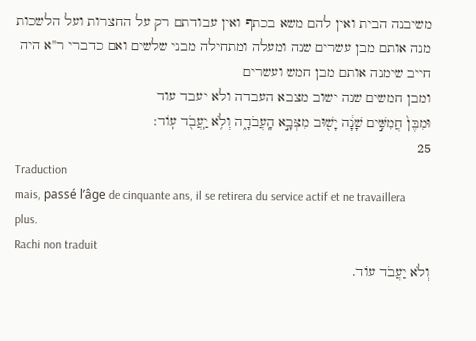משיבנה הבית ואין להם משא בכתף ואין עבודתם רק על החצרות ועל הלשכות מנה אותם מבן עשרים שנה ומעלה ומתחילה מבני שלשים ואם כדברי ר''א היה חייב שימנה אותם מבן חמש ועשרים
ומבן חמשים שנה ישוב מצבא העבדה ולא יעבד עוד
וּמִבֶּן֙ חֲמִשִּׁ֣ים שָׁנָ֔ה יָשׁ֖וּב מִצְּבָ֣א הָֽעֲבֹדָ֑ה וְלֹ֥א יַֽעֲבֹ֖ד עֽוֹד:
25
Traduction
mais, passé l’âge de cinquante ans, il se retirera du service actif et ne travaillera plus.
Rachi non traduit
וְלֹא יַעֲבֹד עוֹד.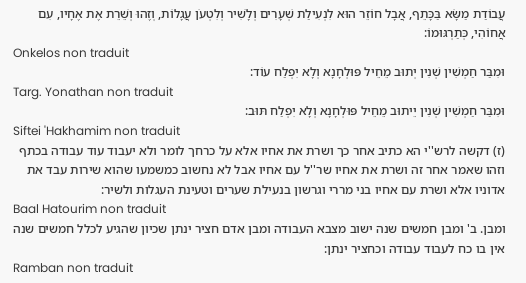עֲבוֹדַת מַשָּׂא בַּכָּתֵף, אֲבָל חוֹזֵר הוּא לִנְעִילַת שְׁעָרִים וְלָשִׁיר וְלִטְעֹן עֲגָלוֹת, וְזֶהוּ וְשֵׁרֵת אֶת אֶחָיו, עִם אֲחוֹהִי, כְּתַרְגּוּמוֹ:
Onkelos non traduit
וּמִבַּר חַמְשִׁין שְׁנִין יְתוּב מֵחֵיל פּוּלְחָנָא וְלָא יִפְלַח עוֹד:
Targ. Yonathan non traduit
וּמִבַּר חַמְשִׁין שְׁנִין יֵיתוּב מֵחֵיל פּוּלְחָנָא וְלָא יִפְלַח תּוּב:
Siftei 'Hakhamim non traduit
(ז) דקשה לרש''י הא כתיב אחר כך ושרת את אחיו אלא על כרחך לומר ולא יעבוד עוד עבודה בכתף וזהו שאמר אחר זה ושרת את אחיו שר''ל עם אחיו אבל לא נחשוב כמשמעו שהוא שירות עבד את אדוניו אלא ושרת עם אחיו בני מררי וגרשון בנעילת שערים וטעינת העגלות ולשיר:
Baal Hatourim non traduit
ומבן. ב' ומבן חמשים שנה ישוב מצבא העבודה ומבן אדם חציר ינתן שכיון שהגיע לכלל חמשים שנה אין בו כח לעבוד עבודה וכחציר ינתן:
Ramban non traduit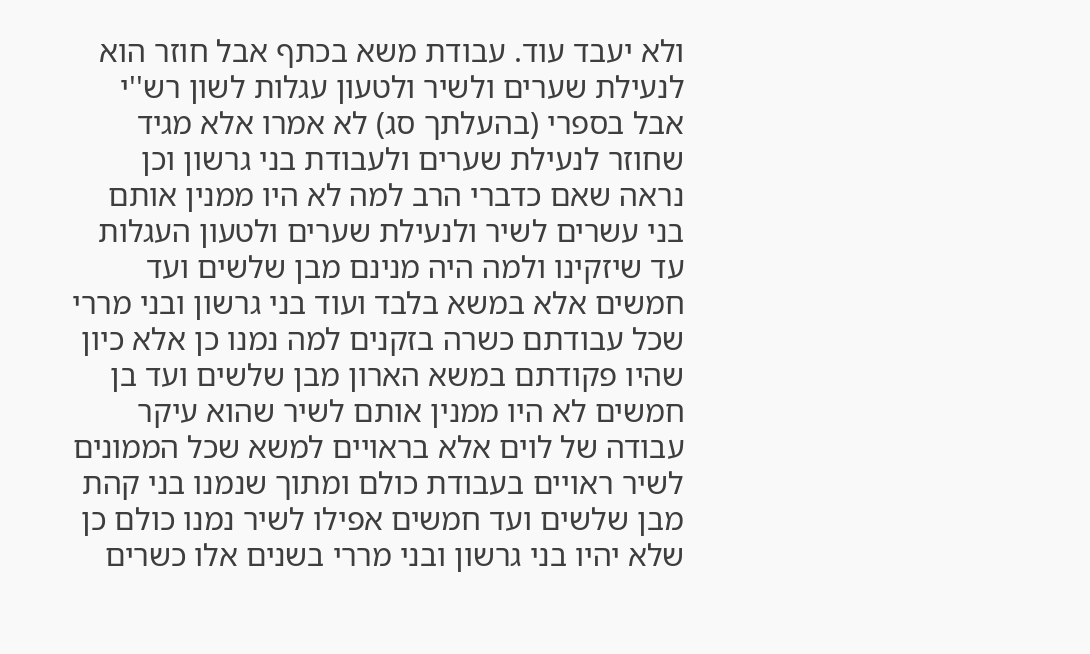ולא יעבד עוד. עבודת משא בכתף אבל חוזר הוא לנעילת שערים ולשיר ולטעון עגלות לשון רש''י אבל בספרי (בהעלתך סג) לא אמרו אלא מגיד שחוזר לנעילת שערים ולעבודת בני גרשון וכן נראה שאם כדברי הרב למה לא היו ממנין אותם בני עשרים לשיר ולנעילת שערים ולטעון העגלות עד שיזקינו ולמה היה מנינם מבן שלשים ועד חמשים אלא במשא בלבד ועוד בני גרשון ובני מררי שכל עבודתם כשרה בזקנים למה נמנו כן אלא כיון שהיו פקודתם במשא הארון מבן שלשים ועד בן חמשים לא היו ממנין אותם לשיר שהוא עיקר עבודה של לוים אלא בראויים למשא שכל הממונים לשיר ראויים בעבודת כולם ומתוך שנמנו בני קהת מבן שלשים ועד חמשים אפילו לשיר נמנו כולם כן שלא יהיו בני גרשון ובני מררי בשנים אלו כשרים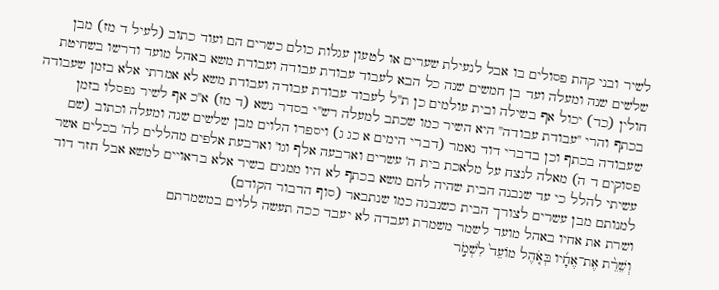לשיר ובני קהת פסולים בו אבל לנעילת שערים או לטעון עגלות כולם כשרים הם ועוד כתוב (לעיל ד מז) מבן שלשים שנה ומעלה ועד בן חמשים שנה כל הבא לעבוד עבודת עבודה ועבודת משא באהל מועד ודרשו בשחיטת חולין (כד) יכול אף בשילה ובית עולמים כן ת''ל לעבוד עבודת עבודה ועבודת משא לא אמרתי אלא בזמן שעבודה בכתף והרי ''עבודת עבודה'' היא השיר כמו שכתב למעלה רש''י בסדר נשא (ד מז) א''כ אף לשיר נפסלו בזמן שעבודה בכתף וכן בדברי דוד נאמר (דברי הימים א כג ג) ויספרו הלוים מבן שלשים שנה ומעלה וכתוב (שם פסוקים ד ה) מאלה לנצח על מלאכת בית ה' עשרים וארבעה אלף וגו' וארבעת אלפים מהללים לה' בכלים אשר עשיתי להלל כי עד שנבנה הבית שהיה להם משא בכתף לא היו ממנים בשיר אלא בראויים למשא אבל חזר דוד למנותם מבן עשרים לצורך הבית כשנבנה כמו שנתבאר (סוף הדבור הקודם)
ושרת את אחיו באהל מועד לשמר משמרת ועבדה לא יעבד ככה תעשה ללוים במשמרתם
וְשֵׁרֵ֨ת אֶת־אֶחָ֜יו בְּאֹ֤הֶל מוֹעֵד֙ לִשְׁמֹ֣ר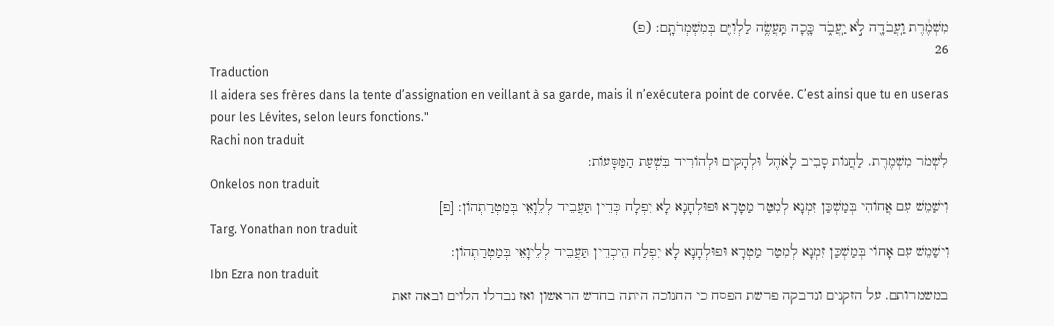מִשְׁמֶ֔רֶת וַֽעֲבֹדָ֖ה לֹ֣א יַֽעֲבֹ֑ד כָּ֛כָה תַּֽעֲשֶׂ֥ה לַלְוִיִּ֖ם בְּמִשְׁמְרֹתָֽם: (פ)
26
Traduction
Il aidera ses frères dans la tente d’assignation en veillant à sa garde, mais il n’exécutera point de corvée. C’est ainsi que tu en useras pour les Lévites, selon leurs fonctions."
Rachi non traduit
לִשְׁמֹר מִשְׁמֶרֶת. לַחֲנוֹת סָבִיב לָאֹהֶל וּלְהָקִים וּלְהוֹרִיד בִּשְׁעַת הַמַּסָּעוֹת:
Onkelos non traduit
וִישַׁמֵשׁ עִם אֲחוֹהִי בְּמַשְׁכַּן זִמְנָא לְמִטַּר מַטָרָא וּפוּלְחָנָא לָא יִפְלָח כְּדֵין תַּעֲבֵיד לְלֵוָאֵי בְּמַטְרַתְהוֹן: [פ]
Targ. Yonathan non traduit
וִישַׁמֵשׁ עִם אָחוֹי בְּמַשְׁכַּן זִמְנָא לְמִטַר מַטְרָא וּפוּלְחָנָא לָא יִפְלַח הֵיכְדֵין תַּעֲבֵיד לְלֵיוָאֵי בְּמַטְרַתְהוֹן:
Ibn Ezra non traduit
במשמרותם. על הזקנים ונדבקה פרשת הפסח כי החנוכה היתה בחדש הראשון ואז נבדלו הלוים ובאה זאת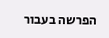הפרשה בעבור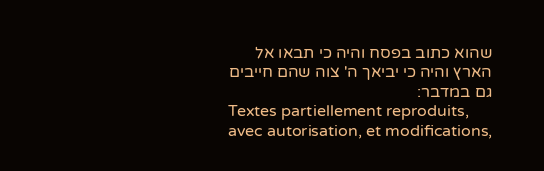שהוא כתוב בפסח והיה כי תבאו אל הארץ והיה כי יביאך ה' צוה שהם חייבים גם במדבר:
Textes partiellement reproduits, avec autorisation, et modifications,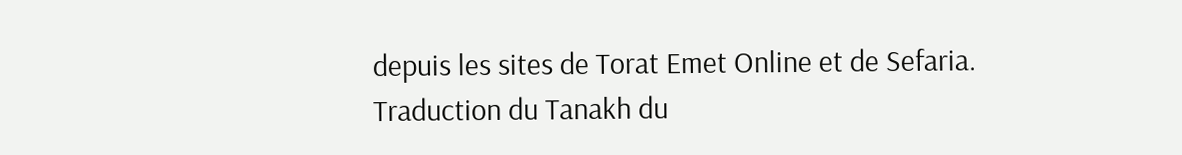depuis les sites de Torat Emet Online et de Sefaria.
Traduction du Tanakh du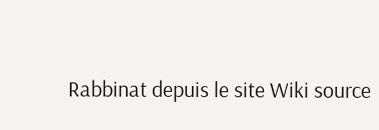Rabbinat depuis le site Wiki source